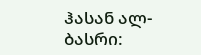ჰასან ალ-ბასრი: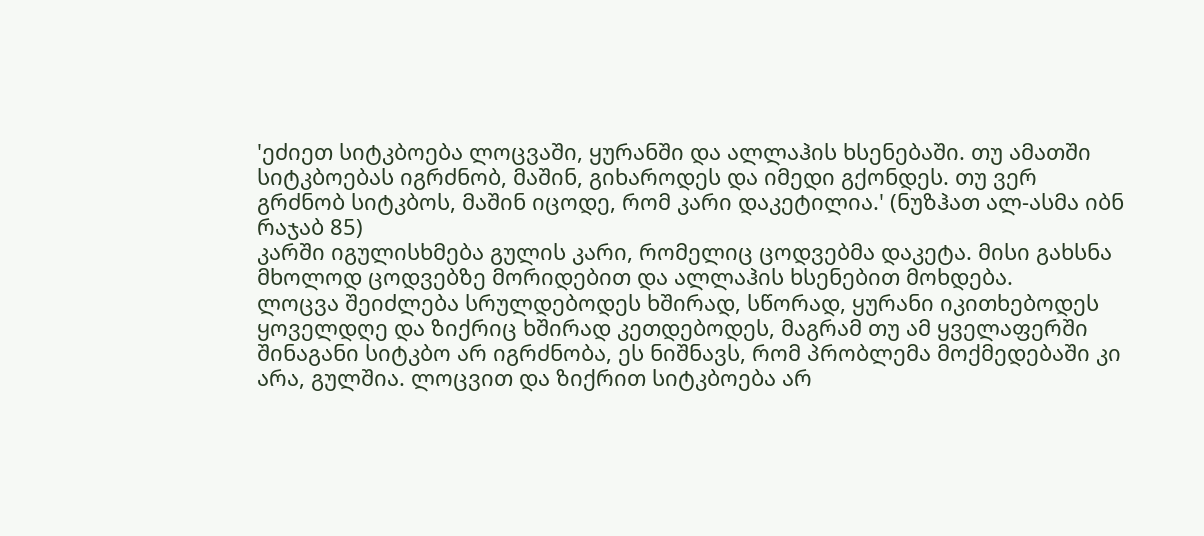'ეძიეთ სიტკბოება ლოცვაში, ყურანში და ალლაჰის ხსენებაში. თუ ამათში სიტკბოებას იგრძნობ, მაშინ, გიხაროდეს და იმედი გქონდეს. თუ ვერ გრძნობ სიტკბოს, მაშინ იცოდე, რომ კარი დაკეტილია.' (ნუზჰათ ალ-ასმა იბნ რაჯაბ 85)
კარში იგულისხმება გულის კარი, რომელიც ცოდვებმა დაკეტა. მისი გახსნა მხოლოდ ცოდვებზე მორიდებით და ალლაჰის ხსენებით მოხდება.
ლოცვა შეიძლება სრულდებოდეს ხშირად, სწორად, ყურანი იკითხებოდეს ყოველდღე და ზიქრიც ხშირად კეთდებოდეს, მაგრამ თუ ამ ყველაფერში შინაგანი სიტკბო არ იგრძნობა, ეს ნიშნავს, რომ პრობლემა მოქმედებაში კი არა, გულშია. ლოცვით და ზიქრით სიტკბოება არ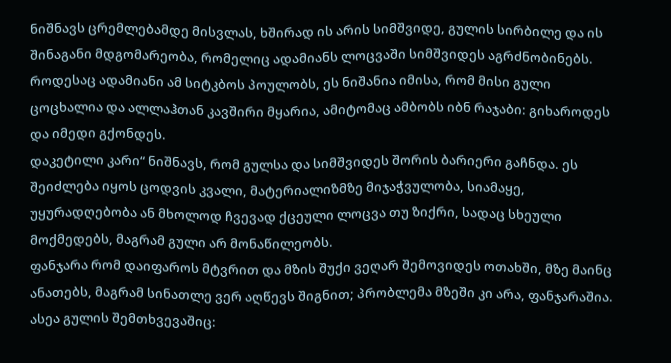ნიშნავს ცრემლებამდე მისვლას, ხშირად ის არის სიმშვიდე, გულის სირბილე და ის შინაგანი მდგომარეობა, რომელიც ადამიანს ლოცვაში სიმშვიდეს აგრძნობინებს. როდესაც ადამიანი ამ სიტკბოს პოულობს, ეს ნიშანია იმისა, რომ მისი გული ცოცხალია და ალლაჰთან კავშირი მყარია, ამიტომაც ამბობს იბნ რაჯაბი: გიხაროდეს და იმედი გქონდეს.
დაკეტილი კარი“ ნიშნავს, რომ გულსა და სიმშვიდეს შორის ბარიერი გაჩნდა. ეს შეიძლება იყოს ცოდვის კვალი, მატერიალიზმზე მიჯაჭვულობა, სიამაყე, უყურადღებობა ან მხოლოდ ჩვევად ქცეული ლოცვა თუ ზიქრი, სადაც სხეული მოქმედებს, მაგრამ გული არ მონაწილეობს.
ფანჯარა რომ დაიფაროს მტვრით და მზის შუქი ვეღარ შემოვიდეს ოთახში, მზე მაინც ანათებს, მაგრამ სინათლე ვერ აღწევს შიგნით; პრობლემა მზეში კი არა, ფანჯარაშია. ასეა გულის შემთხვევაშიც: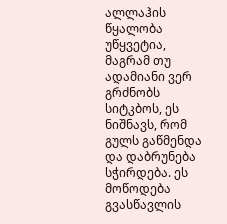ალლაჰის წყალობა უწყვეტია, მაგრამ თუ ადამიანი ვერ გრძნობს სიტკბოს, ეს ნიშნავს, რომ გულს გაწმენდა და დაბრუნება სჭირდება. ეს მოწოდება გვასწავლის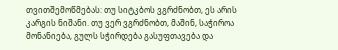თვითშემოწმებას: თუ სიტკბოს ვგრძნობთ, ეს არის კარგის ნიშანი. თუ ვერ ვგრძნობთ, მაშინ, საჭიროა მონანიება, გულს სჭირდება გასუფთავება და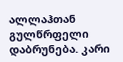ალლაჰთან გულწრფელი დაბრუნება. კარი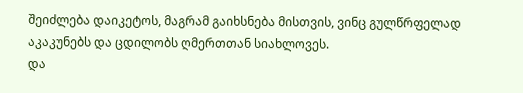შეიძლება დაიკეტოს, მაგრამ გაიხსნება მისთვის, ვინც გულწრფელად აკაკუნებს და ცდილობს ღმერთთან სიახლოვეს.
და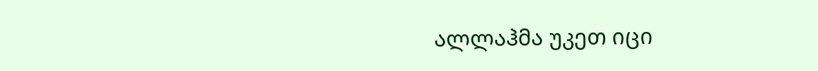ალლაჰმა უკეთ იცი